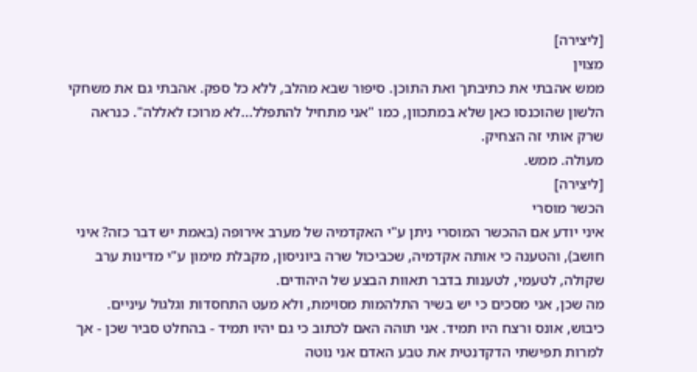[ליצירה]
מצוין
ממש אהבתי את כתיבתך ואת התוכן. סיפור שבא מהלב, ללא כל ספק. אהבתי גם את משחקי הלשון שהוכנסו כאן שלא במתכוון, כמו "אני מתחיל להתפלל...לא מרוכז לאללה". כנראה שרק אותי זה הצחיק.
מעולה. ממש.
[ליצירה]
הכשר מוסרי
איני יודע אם ההכשר המוסרי ניתן ע"י האקדמיה של מערב אירופה (באמת יש דבר כזה? איני חושב), והטענה כי אותה אקדמיה, שכביכול שרה ביוניסון, מקבלת מימון ע"י מדינות ערב שקולה, לטעמי, לטענות בדבר תאוות הבצע של היהודים.
מה שכן, אני מסכים כי יש בשיר התלהמות מסוימת, ולא מעט התחסדות וגלגול עיניים. כיבוש, אונס ורצח היו תמיד. אני תוהה האם לכתוב כי גם יהיו תמיד - בהחלט סביר שכן - אך למרות תפישתי הדקדנטית את טבע האדם אני נוטה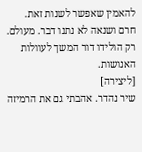להאמין שאפשר לשנות זאת.
חרם ושנאה לא נתנו דבר. מעולם. רק הולידו דור המשך לעוולות האנושות.
[ליצירה]
שיר נהדר. אהבתי גם את הרמיזה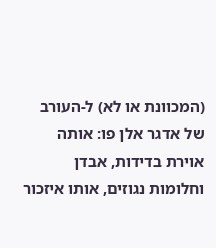(המכוונת או לא) ל-העורב של אדגר אלן פו: אותה אוירת בדידות, אבדן וחלומות נגוזים, אותו איזכור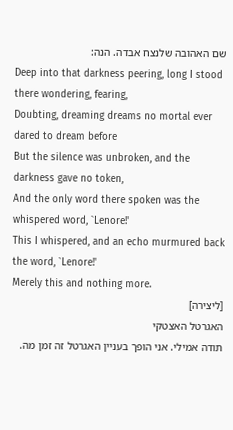שם האהובה שלנצח אבדה. הנה:
Deep into that darkness peering, long I stood there wondering, fearing,
Doubting, dreaming dreams no mortal ever dared to dream before
But the silence was unbroken, and the darkness gave no token,
And the only word there spoken was the whispered word, `Lenore!'
This I whispered, and an echo murmured back the word, `Lenore!'
Merely this and nothing more.
[ליצירה]
האגרטל האצטקי
תודה אמילי. אני הופך בעניין האגרטל זה זמן מה.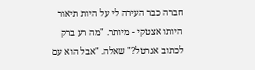חברה כבר העירה לי על היות תיאור היותו אצטקי - מיותר. "מה רע ברק לכתוב אגרטל?" שאלה. "אבל הוא עם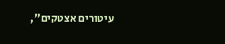עיטורים אצטקים",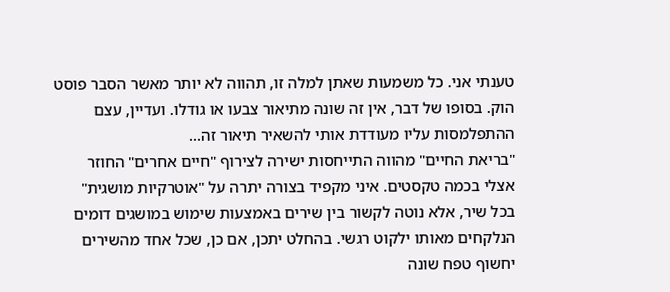טענתי אני. כל משמעות שאתן למלה זו, תהווה לא יותר מאשר הסבר פוסט הוק. בסופו של דבר, אין זה שונה מתיאור צבעו או גודלו. ועדיין, עצם ההתפלמסות עליו מעודדת אותי להשאיר תיאור זה...
"בריאת החיים" מהווה התייחסות ישירה לצירוף "חיים אחרים" החוזר אצלי בכמה טקסטים. איני מקפיד בצורה יתרה על "אוטרקיות מושגית" בכל שיר, אלא נוטה לקשור בין שירים באמצעות שימוש במושגים דומים הנלקחים מאותו ילקוט רגשי. בהחלט יתכן, אם כן, שכל אחד מהשירים יחשוף טפח שונה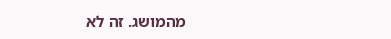מהמושג. זה לא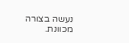נעשה בצורה מכוונת.